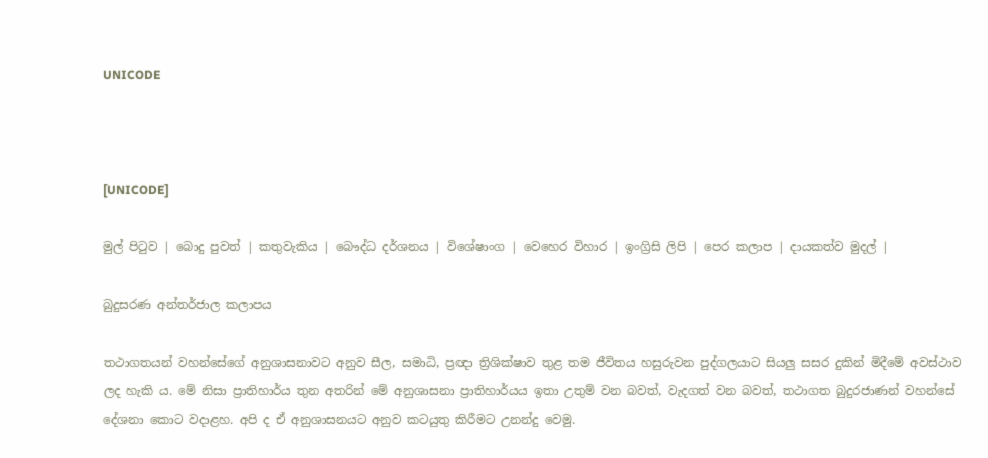UNICODE



[UNICODE]

මුල් පිටුව | බොදු පුවත් | කතුවැකිය | බෞද්ධ දර්ශනය | විශේෂාංග | වෙහෙර විහාර | ඉංග්‍රිසි ලිපි | පෙර කලාප | දායකත්ව මුදල් |

බුදුසරණ අන්තර්ජාල කලාපය

තථාගතයන් වහන්සේගේ අනුශාසනාවට අනුව සීල, සමාධි, ප්‍රඥා ත්‍රිශික්ෂාව තුළ තම ජීවිතය හසුරුවන පුද්ගලයාට සියලු සසර දුකින් මිදීමේ අවස්ථාව ලද හැකි ය. මේ නිසා ප්‍රාතිහාර්ය තුන අතරින් මේ අනුශාසනා ප්‍රාතිහාර්යය ඉතා උතුම් වන බවත්, වැදගත් වන බවත්, තථාගත බුදුරජාණන් වහන්සේ දේශනා කොට වදාළහ. අපි ද ඒ අනුශාසනයට අනුව කටයුතු කිරීමට උනන්දු වෙමු.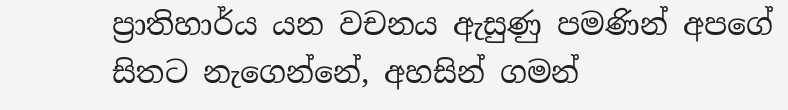ප්‍රාතිහාර්ය යන වචනය ඇසුණු පමණින් අපගේ සිතට නැගෙන්නේ, අහසින් ගමන්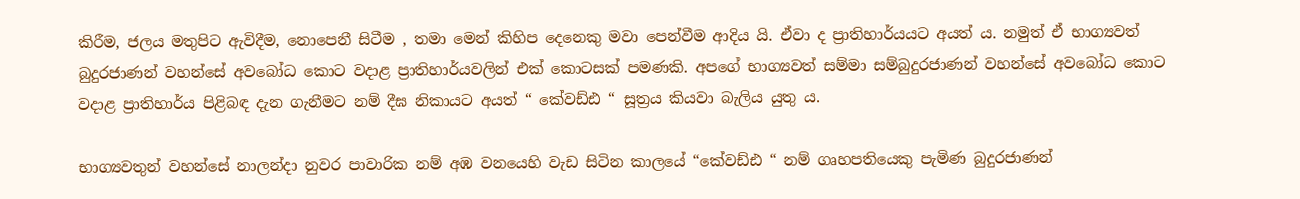කිරීම, ජලය මතුපිට ඇවිදීම, නොපෙනී සිටීම , තමා මෙන් කිහිප දෙනෙකු මවා පෙන්වීම ආදිය යි. ඒවා ද ප්‍රාතිහාර්යයට අයත් ය. නමුත් ඒ භාග්‍යවත් බුදුරජාණන් වහන්සේ අවබෝධ කොට වදාළ ප්‍රාතිහාර්යවලින් එක් කොටසක් පමණකි. අපගේ භාග්‍යවත් සම්මා සම්බුදුරජාණන් වහන්සේ අවබෝධ කොට වදාළ ප්‍රාතිහාර්ය පිළිබඳ දැන ගැනීමට නම් දීඝ නිකායට අයත් “ කේවඩ්ඪ “ සූත්‍රය කියවා බැලිය යුතු ය.

භාග්‍යවතුන් වහන්සේ නාලන්දා නුවර පාවාරික නම් අඹ වනයෙහි වැඩ සිටින කාලයේ “කේවඩ්ඪ “ නම් ගෘහපතියෙකු පැමිණ බුදුරජාණන්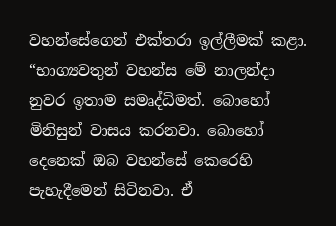වහන්සේගෙන් එක්තරා ඉල්ලීමක් කළා. “භාග්‍යවතුන් වහන්ස මේ නාලන්දා නුවර ඉතාම සමෘද්ධිමත්. බොහෝ මිනිසුන් වාසය කරනවා. බොහෝ දෙනෙක් ඔබ වහන්සේ කෙරෙහි පැහැදීමෙන් සිටිනවා. ඒ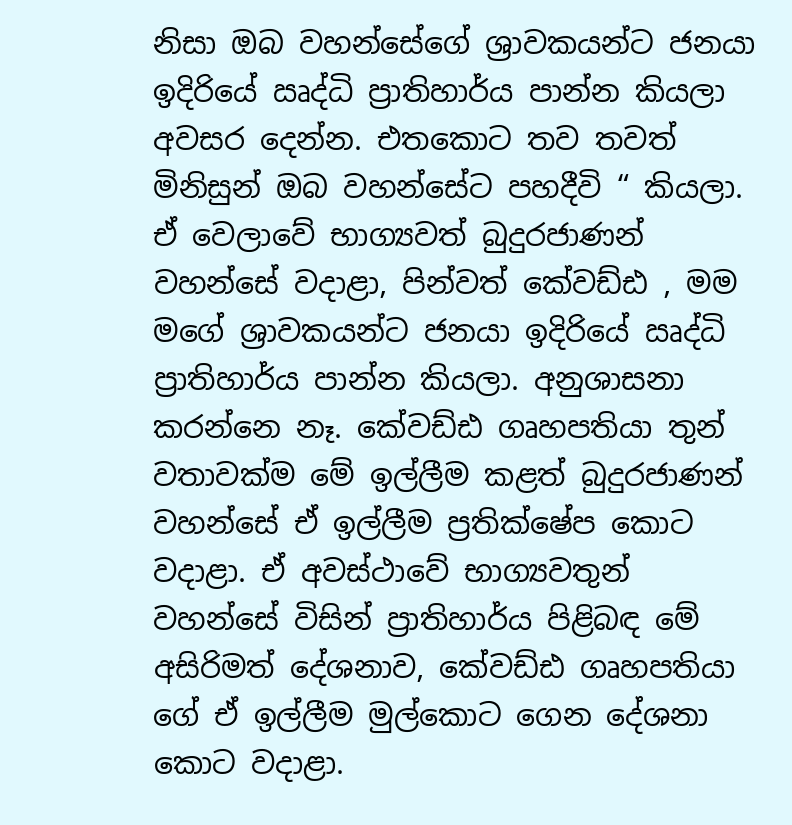නිසා ඔබ වහන්සේගේ ශ්‍රාවකයන්ට ජනයා ඉදිරියේ ඍද්ධි ප්‍රාතිහාර්ය පාන්න කියලා අවසර දෙන්න. එතකොට තව තවත් මිනිසුන් ඔබ වහන්සේට පහදීවි “ කියලා. ඒ වෙලාවේ භාග්‍යවත් බුදුරජාණන් වහන්සේ වදාළා, පින්වත් කේවඩ්ඪ , මම මගේ ශ්‍රාවකයන්ට ජනයා ඉදිරියේ ඍද්ධි ප්‍රාතිහාර්ය පාන්න කියලා. අනුශාසනා කරන්නෙ නෑ. කේවඩ්ඪ ගෘහපතියා තුන් වතාවක්ම මේ ඉල්ලීම කළත් බුදුරජාණන් වහන්සේ ඒ ඉල්ලීම ප්‍රතික්ෂේප කොට වදාළා. ඒ අවස්ථාවේ භාග්‍යවතුන් වහන්සේ විසින් ප්‍රාතිහාර්ය පිළිබඳ මේ අසිරිමත් දේශනාව, කේවඩ්ඪ ගෘහපතියා ගේ ඒ ඉල්ලීම මුල්කොට ගෙන දේශනා කොට වදාළා.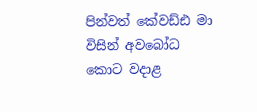පින්වත් කේවඩ්ඪ මා විසින් අවබෝධ කොට වදාළ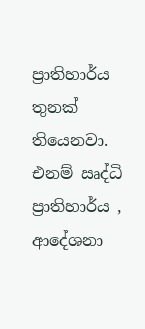ප්‍රාතිහාර්ය තුනක් තියෙනවා. එනම් ඍද්ධි ප්‍රාතිහාර්ය , ආදේශනා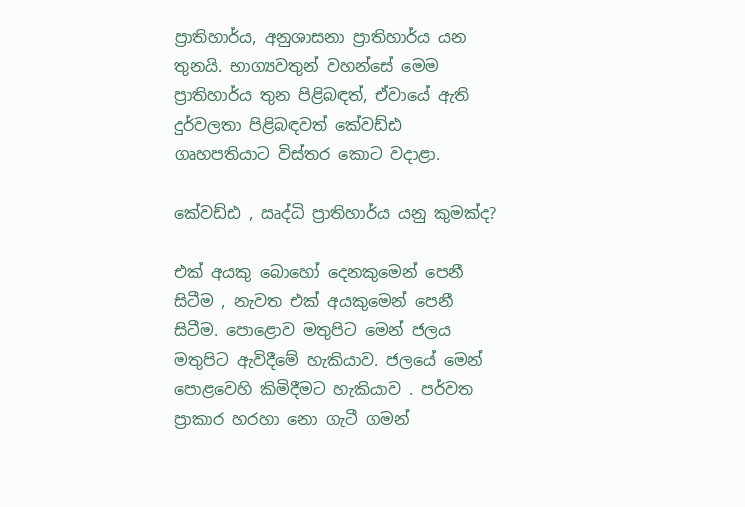ප්‍රාතිහාර්ය, අනුශාසනා ප්‍රාතිහාර්ය යන තුනයි. භාග්‍යවතුන් වහන්සේ මෙම ප්‍රාතිහාර්ය තුන පිළිබඳත්, ඒවායේ ඇති දුර්වලතා පිළිබඳවත් කේවඩ්ඪ ගෘහපතියාට විස්තර කොට වදාළා.

කේවඩ්ඪ , ඍද්ධි ප්‍රාතිහාර්ය යනු කුමක්ද?

එක් අයකු බොහෝ දෙනකුමෙන් පෙනී සිටීම , නැවත එක් අයකුමෙන් පෙනී සිටීම. පොළොව මතුපිට මෙන් ජලය මතුපිට ඇවිදීමේ හැකියාව. ජලයේ මෙන් පොළවෙහි කිමිදීමට හැකියාව . පර්වත ප්‍රාකාර හරහා නො ගැටී ගමන්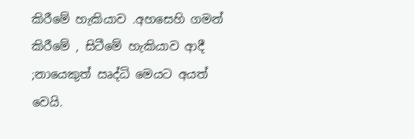කිරීමේ හැකියාව .අහසෙහි ගමන් කිරීමේ , සිටීමේ හැකියාව ආදී ;නායෙකුත් ඍද්ධි මෙයට අයත් වෙයි.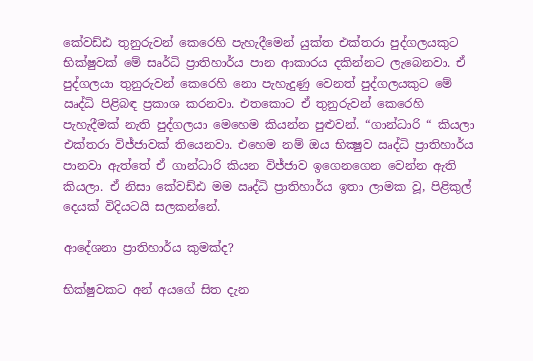කේවඩ්ඪ තුනුරුවන් කෙරෙහි පැහැදීමෙන් යුක්ත එක්තරා පුද්ගලයකුට භික්ෂුවක් මේ සෘර්ධි ප්‍රාතිහාර්ය පාන ආකාරය දකින්නට ලැබෙනවා. ඒ පුද්ගලයා තුනුරුවන් කෙරෙහි නො පැහැදුණු වෙනත් පුද්ගලයකුට මේ ඍද්ධි පිළිබඳ ප්‍රකාශ කරනවා. එතකොට ඒ තුනුරුවන් කෙරෙහි පැහැදීමක් නැති පුද්ගලයා මෙහෙම කියන්න පුළුවන්. “ගාන්ධාරි “ කියලා එක්තරා විජ්ජාවක් තියෙනවා. එහෙම නම් ඔය භික්‍ෂුව ඍද්ධි ප්‍රාතිහාර්ය පානවා ඇත්තේ ඒ ගාන්ධාරි කියන විජ්ජාව ඉගෙනගෙන වෙන්න ඇති කියලා. ඒ නිසා කේවඩ්ඪ මම ඍද්ධි ප්‍රාතිහාර්ය ඉතා ලාමක වූ, පිළිකුල් දෙයක් විදියටයි සලකන්නේ.

ආදේශනා ප්‍රාතිහාර්ය කුමක්ද?

භික්ෂුවකට අන් අයගේ සිත දැන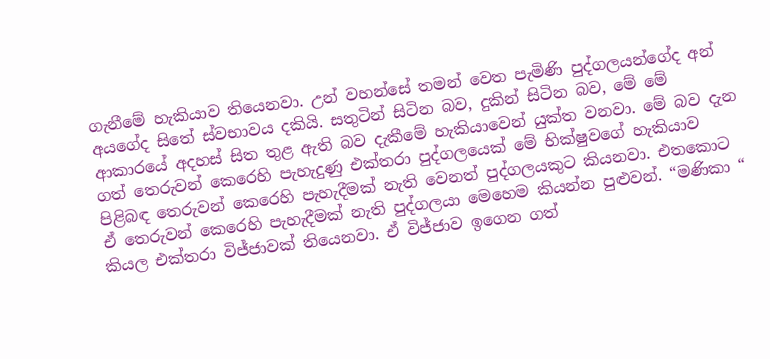ගැනීමේ හැකියාව තියෙනවා. උන් වහන්සේ තමන් වෙත පැමිණි පුද්ගලයන්ගේද අන් අයගේද සිතේ ස්වභාවය දකියි. සතුටින් සිටින බව, දුකින් සිටින බව, මේ මේ ආකාරයේ අදහස් සිත තුළ ඇති බව දැකීමේ හැකියාවෙන් යුක්ත වනවා. මේ බව දැන ගත් තෙරුවන් කෙරෙහි පැහැදුණු එක්තරා පුද්ගලයෙක් මේ භික්ෂුවගේ හැකියාව පිළිබඳ තෙරුවන් කෙරෙහි පැහැදීමක් නැති වෙනත් පුද්ගලයකුට කියනවා. එතකොට ඒ තෙරුවන් කෙරෙහි පැහැදීමක් නැති පුද්ගලයා මෙහෙම කියන්න පුළුවන්. “මණිකා “ කියල එක්තරා විජ්ජාවක් තියෙනවා. ඒ විජ්ජාව ඉගෙන ගත්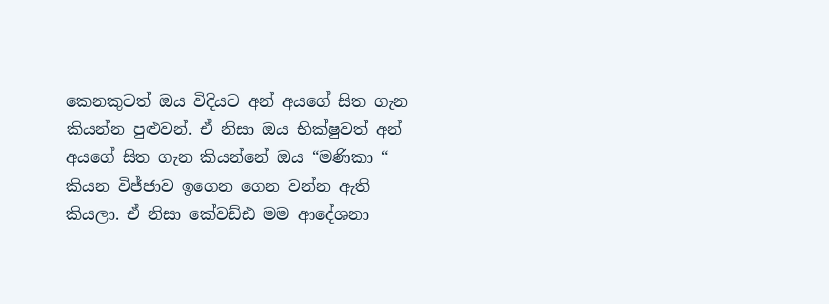කෙනකුටත් ඔය විදියට අන් අයගේ සිත ගැන කියන්න පුළුවන්. ඒ නිසා ඔය භික්ෂුවත් අන් අයගේ සිත ගැන කියන්නේ ඔය “මණිකා “ කියන විජ්ජාව ඉගෙන ගෙන වන්න ඇති කියලා. ඒ නිසා කේවඩ්ඪ මම ආදේශනා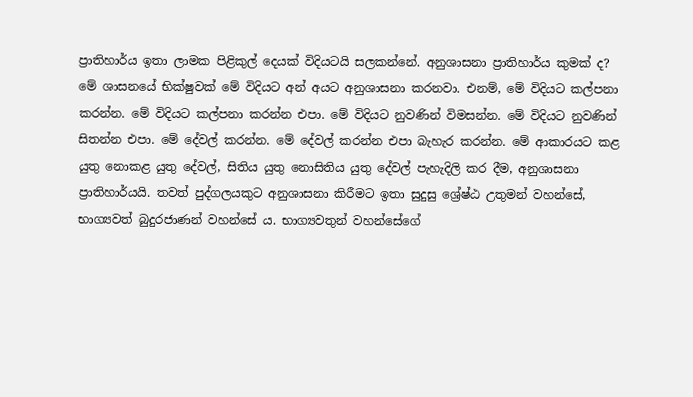ප්‍රාතිහාර්ය ඉතා ලාමක පිළිකුල් දෙයක් විදියටයි සලකන්නේ. අනුශාසනා ප්‍රාතිහාර්ය කුමක් ද? මේ ශාසනයේ භික්ෂුවක් මේ විදියට අන් අයට අනුශාසනා කරනවා. එනම්, මේ විදියට කල්පනා කරන්න. මේ විදියට කල්පනා කරන්න එපා. මේ විදියට නුවණින් විමසන්න. මේ විදියට නුවණින් සිතන්න එපා. මේ දේවල් කරන්න. මේ දේවල් කරන්න එපා බැහැර කරන්න. මේ ආකාරයට කළ යුතු නොකළ යුතු දේවල්, සිතිය යුතු නොසිතිය යුතු දේවල් පැහැදිලි කර දීම, අනුශාසනා ප්‍රාතිහාර්යයි. තවත් පුද්ගලයකුට අනුශාසනා කිරීමට ඉතා සුදුසු ශ්‍රේෂ්ඨ උතුමන් වහන්සේ, භාග්‍යවත් බුදුරජාණන් වහන්සේ ය. භාග්‍යවතුන් වහන්සේගේ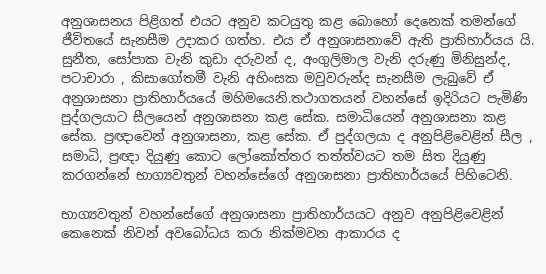අනුශාසනය පිළිගත් එයට අනුව කටයුතු කළ බොහෝ දෙනෙක් තමන්ගේ ජීවිතයේ සැනසීම උදාකර ගත්හ. එය ඒ අනුශාසනාවේ ඇති ප්‍රාතිහාර්යය යි. සුනීත, සෝපාක වැනි කුඩා දරුවන් ද, අංගුලිමාල වැනි දරුණු මිනිසුන්ද, පටාචාරා , කිසාගෝතමී වැනි අහිංසක මවුවරුන්ද සැනසීම ලැබුවේ ඒ අනුශාසනා ප්‍රාතිහාර්යයේ මහිමයෙනි.තථාගතයන් වහන්සේ ඉදිරියට පැමිණි පුද්ගලයාට සීලයෙන් අනුශාසනා කළ සේක. සමාධියෙන් අනුශාසනා කළ සේක. ප්‍රඥාවෙන් අනුශාසනා, කළ සේක. ඒ පුද්ගලයා ද අනුපිළිවෙළින් සීල , සමාධි, ප්‍රඥා දියුණු කොට ලෝකෝත්තර තත්ත්වයට තම සිත දියුණු කරගන්නේ භාග්‍යවතුන් වහන්සේගේ අනුශාසනා ප්‍රාතිහාර්යයේ පිහිටෙනි.

භාග්‍යවතුන් වහන්සේගේ අනුශාසනා ප්‍රාතිහාර්යයට අනුව අනුපිළිවෙළින් කෙනෙක් නිවන් අවබෝධය කරා නික්මවන ආකාරය ද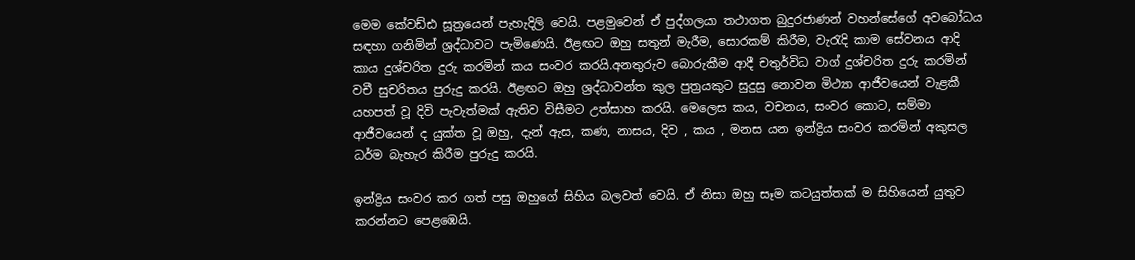මෙම කේවඩ්ඪ සූත්‍රයෙන් පැහැදිලි වෙයි. පළමුවෙන් ඒ පුද්ගලයා තථාගත බුදුරජාණන් වහන්සේගේ අවබෝධය සඳහා ගනිමින් ශ්‍රද්ධාවට පැමිණෙයි. ඊළඟට ඔහු සතුන් මැරීම, සොරකම් කිරීම, වැරැදි කාම සේවනය ආදි කාය දුශ්චරිත දුරු කරමින් කය සංවර කරයි.අනතුරුව බොරුකීම ආදී චතුර්විධ වාග් දුශ්චරිත දුරු කරමින් වචී සුචරිතය පුරුදු කරයි. ඊළඟට ඔහු ශ්‍රද්ධාවන්ත කුල පුත්‍රයකුට සුදුසු නොවන මිථ්‍යා ආජීවයෙන් වැළකී යහපත් වූ දිවි පැවැත්මක් ඇතිව විසීමට උත්සාහ කරයි. මෙලෙස කය, වචනය, සංවර කොට, සම්මා ආජීවයෙන් ද යුක්ත වූ ඔහු, දැන් ඇස, කණ, නාසය, දිව , කය , මනස යන ඉන්ද්‍රිය සංවර කරමින් අකුසල ධර්ම බැහැර කිරීම පුරුදු කරයි.

ඉන්ද්‍රිය සංවර කර ගත් පසු ඔහුගේ සිහිය බලවත් වෙයි. ඒ නිසා ඔහු සෑම කටයුත්තක් ම සිහියෙන් යුතුව කරන්නට පෙළඹෙයි.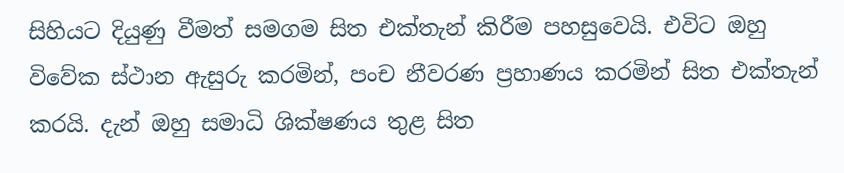සිහියට දියුණු වීමත් සමගම සිත එක්තැන් කිරීම පහසුවෙයි. එවිට ඔහු විවේක ස්ථාන ඇසුරු කරමින්, පංච නීවරණ ප්‍රහාණය කරමින් සිත එක්තැන් කරයි. දැන් ඔහු සමාධි ශික්ෂණය තුළ සිත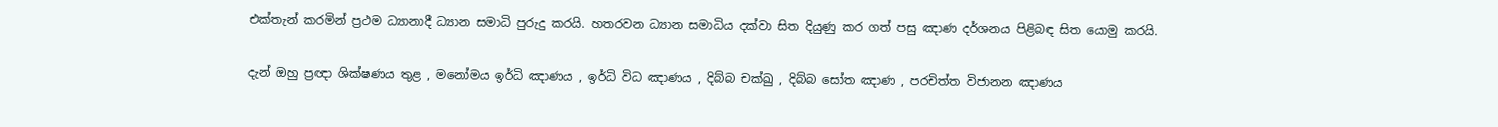එක්තැන් කරමින් ප්‍රථම ධ්‍යානාදී ධ්‍යාන සමාධි පුරුදු කරයි. හතරවන ධ්‍යාන සමාධිය දක්වා සිත දියුණු කර ගත් පසු ඤාණ දර්ශනය පිළිබඳ සිත යොමු කරයි.

දැන් ඔහු ප්‍රඥා ශික්ෂණය තුළ , මනෝමය ඉර්ධි ඤාණය , ඉර්ධි විධ ඤාණය , දිබ්බ චක්ඛු , දිබ්බ සෝත ඤාණ , පරචිත්ත විජානන ඤාණය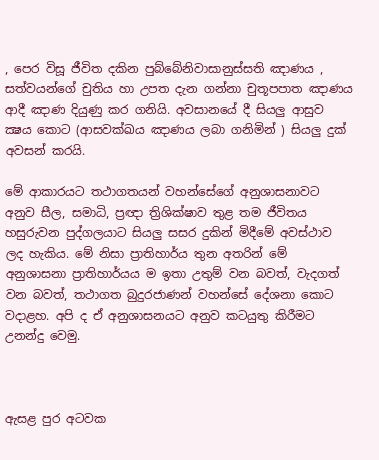, පෙර විසූ ජීවිත දකින පුබ්බේනිවාසානුස්සති ඤාණය , සත්වයන්ගේ චුතිය හා උපත දැන ගන්නා චුතූපපාත ඤාණය ආදී ඤාණ දියුණු කර ගනියි. අවසානයේ දී සියලු ආසුව ක්‍ෂය කොට (ආසවක්ඛය ඤාණය ලබා ගනිමින් ) සියලු දුක් අවසන් කරයි.

මේ ආකාරයට තථාගතයන් වහන්සේගේ අනුශාසනාවට අනුව සීල, සමාධි, ප්‍රඥා ත්‍රිශික්ෂාව තුළ තම ජීවිතය හසුරුවන පුද්ගලයාට සියලු සසර දුකින් මිදීමේ අවස්ථාව ලද හැකිය. මේ නිසා ප්‍රාතිහාර්ය තුන අතරින් මේ අනුශාසනා ප්‍රාතිහාර්යය ම ඉතා උතුම් වන බවත්, වැදගත් වන බවත්, තථාගත බුදුරජාණන් වහන්සේ දේශනා කොට වදාළහ. අපි ද ඒ අනුශාසනයට අනුව කටයුතු කිරීමට උනන්දු වෙමු.



ඇසළ පුර අටවක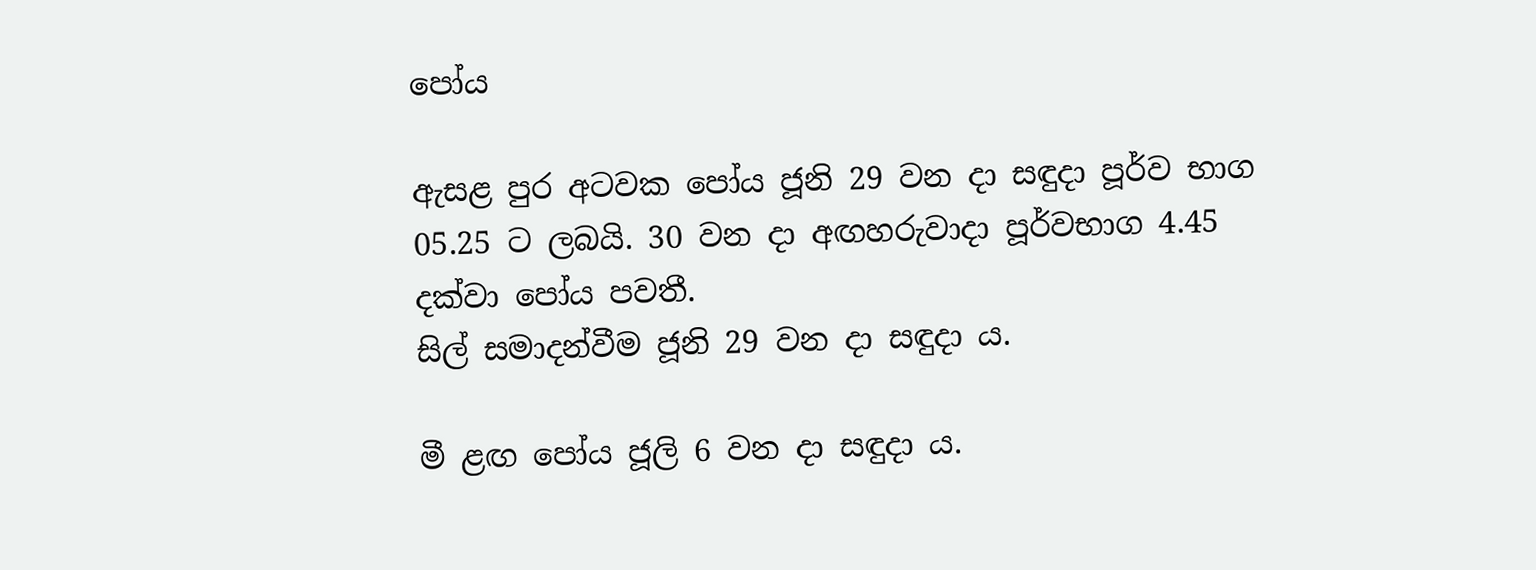පෝය

ඇසළ පුර අටවක පෝය ජූනි 29 වන දා සඳුදා පූර්ව භාග 05.25 ට ලබයි. 30 වන දා අඟහරුවාදා පූර්වභාග 4.45 දක්වා පෝය පවතී.
සිල් සමාදන්වීම ජූනි 29 වන දා සඳුදා ය.

මී ළඟ පෝය ජූලි 6 වන දා සඳුදා ය.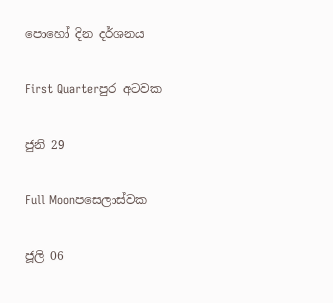පොහෝ දින දර්ශනය

First Quarterපුර අටවක

ජුනි 29

Full Moonපසෙලාස්වක

ජූලි 06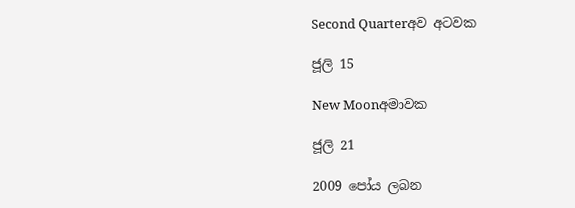Second Quarterඅව අටවක

ජූලි 15

New Moonඅමාවක

ජූලි 21

2009 පෝය ලබන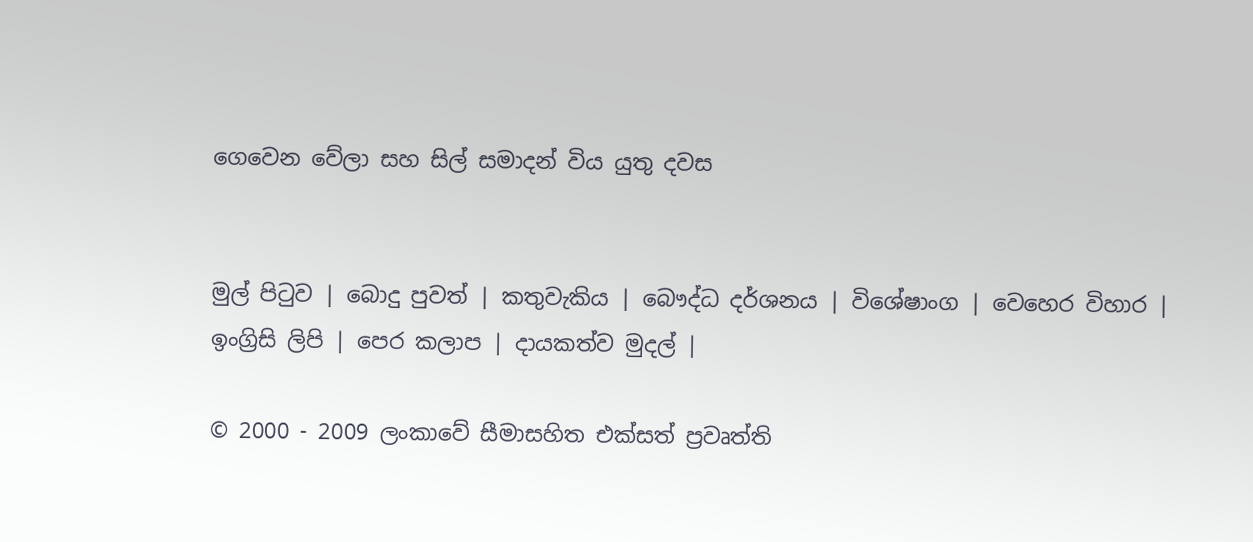ගෙවෙන වේලා සහ සිල් සමාදන් විය යුතු දවස


මුල් පිටුව | බොදු පුවත් | කතුවැකිය | බෞද්ධ දර්ශනය | විශේෂාංග | වෙහෙර විහාර | ඉංග්‍රිසි ලිපි | පෙර කලාප | දායකත්ව මුදල් |

© 2000 - 2009 ලංකාවේ සීමාසහිත එක්සත් ප්‍රවෘත්ති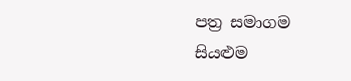පත්‍ර සමාගම
සියළුම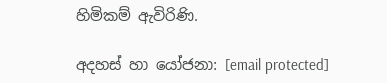හිමිකම් ඇවිරිණි.

අදහස් හා යෝජනා: [email protected]